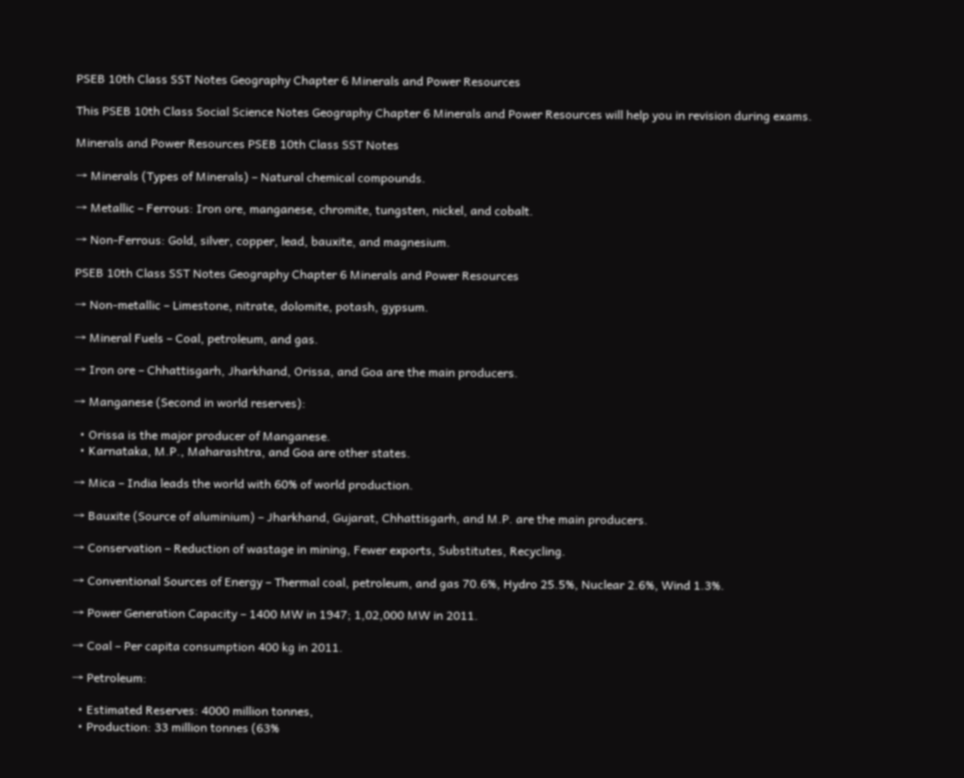PSEB 10th Class SST Notes Geography Chapter 6 Minerals and Power Resources

This PSEB 10th Class Social Science Notes Geography Chapter 6 Minerals and Power Resources will help you in revision during exams.

Minerals and Power Resources PSEB 10th Class SST Notes

→ Minerals (Types of Minerals) – Natural chemical compounds.

→ Metallic – Ferrous: Iron ore, manganese, chromite, tungsten, nickel, and cobalt.

→ Non-Ferrous: Gold, silver, copper, lead, bauxite, and magnesium.

PSEB 10th Class SST Notes Geography Chapter 6 Minerals and Power Resources

→ Non-metallic – Limestone, nitrate, dolomite, potash, gypsum.

→ Mineral Fuels – Coal, petroleum, and gas.

→ Iron ore – Chhattisgarh, Jharkhand, Orissa, and Goa are the main producers.

→ Manganese (Second in world reserves):

  • Orissa is the major producer of Manganese.
  • Karnataka, M.P., Maharashtra, and Goa are other states.

→ Mica – India leads the world with 60% of world production.

→ Bauxite (Source of aluminium) – Jharkhand, Gujarat, Chhattisgarh, and M.P. are the main producers.

→ Conservation – Reduction of wastage in mining, Fewer exports, Substitutes, Recycling.

→ Conventional Sources of Energy – Thermal coal, petroleum, and gas 70.6%, Hydro 25.5%, Nuclear 2.6%, Wind 1.3%.

→ Power Generation Capacity – 1400 MW in 1947; 1,02,000 MW in 2011.

→ Coal – Per capita consumption 400 kg in 2011.

→ Petroleum:

  • Estimated Reserves: 4000 million tonnes,
  • Production: 33 million tonnes (63%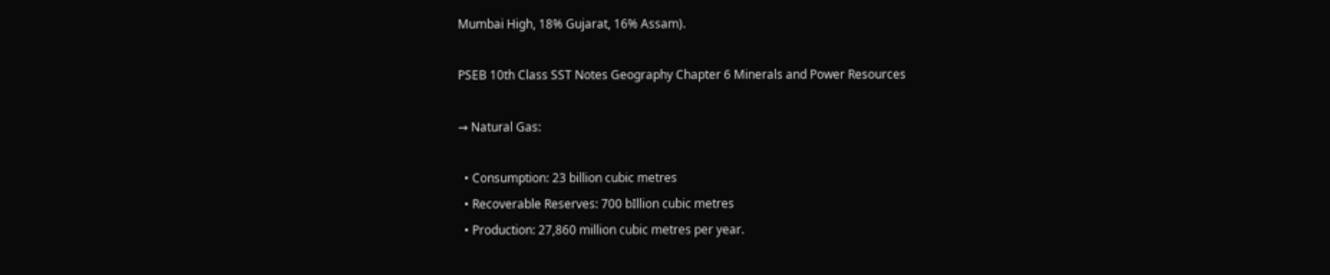Mumbai High, 18% Gujarat, 16% Assam).

PSEB 10th Class SST Notes Geography Chapter 6 Minerals and Power Resources

→ Natural Gas:

  • Consumption: 23 billion cubic metres
  • Recoverable Reserves: 700 bIllion cubic metres
  • Production: 27,860 million cubic metres per year.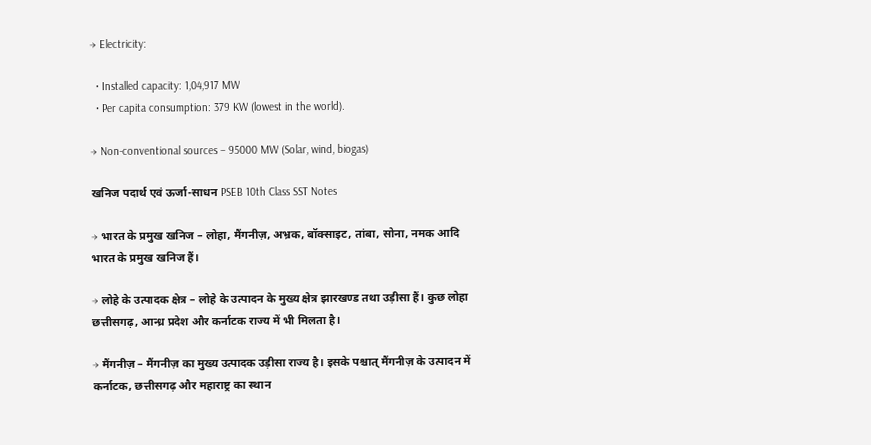→ Electricity:

  • Installed capacity: 1,04,917 MW
  • Per capita consumption: 379 KW (lowest in the world).

→ Non-conventional sources – 95000 MW (Solar, wind, biogas)

खनिज पदार्थ एवं ऊर्जा-साधन PSEB 10th Class SST Notes

→ भारत के प्रमुख खनिज – लोहा, मैंगनीज़, अभ्रक, बॉक्साइट, तांबा, सोना, नमक आदि भारत के प्रमुख खनिज हैं।

→ लोहे के उत्पादक क्षेत्र – लोहे के उत्पादन के मुख्य क्षेत्र झारखण्ड तथा उड़ीसा हैं। कुछ लोहा छत्तीसगढ़, आन्ध्र प्रदेश और कर्नाटक राज्य में भी मिलता है।

→ मैंगनीज़ – मैंगनीज़ का मुख्य उत्पादक उड़ीसा राज्य है। इसके पश्चात् मैंगनीज़ के उत्पादन में कर्नाटक, छत्तीसगढ़ और महाराष्ट्र का स्थान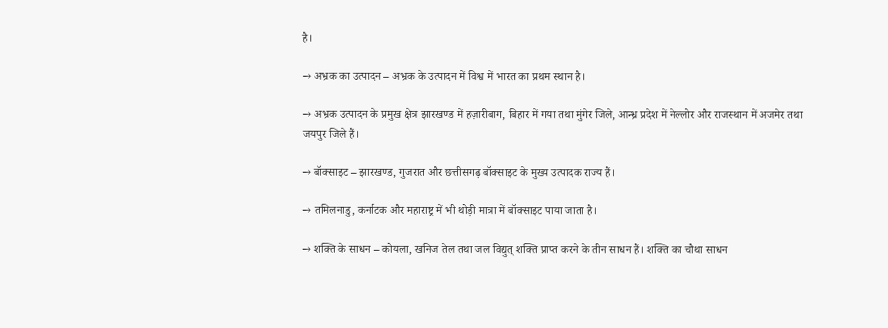है।

→ अभ्रक का उत्पादन – अभ्रक के उत्पादन में विश्व में भारत का प्रथम स्थान है।

→ अभ्रक उत्पादन के प्रमुख क्षेत्र झारखण्ड में हज़ारीबाग, बिहार में गया तथा मुंगेर जिले, आन्ध्र प्रदेश में नेल्लोर और राजस्थान में अजमेर तथा जयपुर जिले हैं।

→ बॉक्साइट – झारखण्ड, गुजरात और छत्तीसगढ़ बॉक्साइट के मुख्य उत्पादक राज्य हैं।

→ तमिलनाडु, कर्नाटक और महाराष्ट्र में भी थोड़ी मात्रा में बॉक्साइट पाया जाता है।

→ शक्ति के साधन – कोयला, खनिज तेल तथा जल विद्युत् शक्ति प्राप्त करने के तीन साधन हैं। शक्ति का चौथा साधन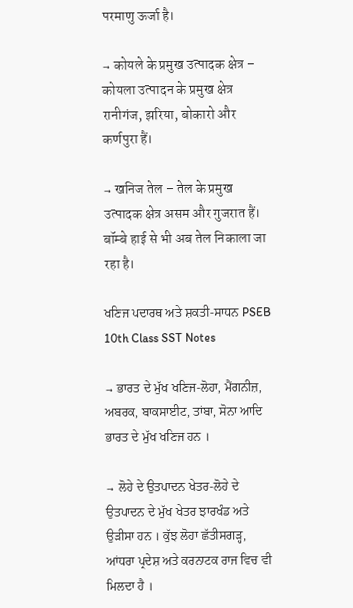परमाणु ऊर्जा है।

→ कोयले के प्रमुख उत्पादक क्षेत्र – कोयला उत्पादन के प्रमुख क्षेत्र रानीगंज, झरिया, बोकारो और कर्णपुरा हैं।

→ खनिज तेल – तेल के प्रमुख उत्पादक क्षेत्र असम और गुजरात हैं। बॉम्बे हाई से भी अब तेल निकाला जा रहा है।

ਖਣਿਜ ਪਦਾਰਥ ਅਤੇ ਸ਼ਕਤੀ-ਸਾਧਨ PSEB 10th Class SST Notes

→ ਭਾਰਤ ਦੇ ਮੁੱਖ ਖਣਿਜ-ਲੋਹਾ, ਮੈਂਗਨੀਜ਼, ਅਬਰਕ, ਬਾਕਸਾਈਟ, ਤਾਂਬਾ, ਸੋਨਾ ਆਦਿ ਭਾਰਤ ਦੇ ਮੁੱਖ ਖਣਿਜ ਹਨ ।

→ ਲੋਹੇ ਦੇ ਉਤਪਾਦਨ ਖੇਤਰ-ਲੋਹੇ ਦੇ ਉਤਪਾਦਨ ਦੇ ਮੁੱਖ ਖੇਤਰ ਝਾਰਖੰਡ ਅਤੇ ਉੜੀਸਾ ਹਨ । ਕੁੱਝ ਲੋਹਾ ਛੱਤੀਸਗੜ੍ਹ, ਆਂਧਰਾ ਪ੍ਰਦੇਸ਼ ਅਤੇ ਕਰਨਾਟਕ ਰਾਜ ਵਿਚ ਵੀ ਮਿਲਦਾ ਹੈ ।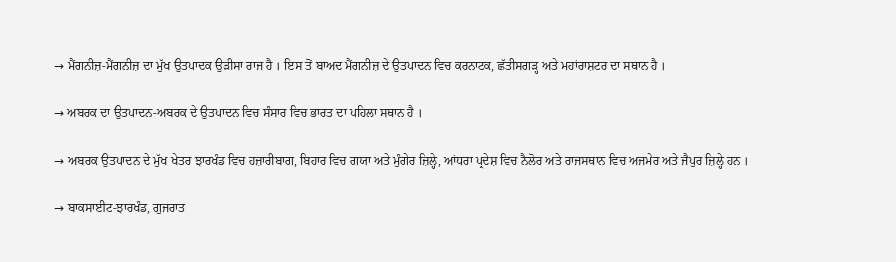→ ਮੈਂਗਨੀਜ਼-ਮੈਂਗਨੀਜ਼ ਦਾ ਮੁੱਖ ਉਤਪਾਦਕ ਉੜੀਸਾ ਰਾਜ ਹੈ । ਇਸ ਤੋਂ ਬਾਅਦ ਮੈਂਗਨੀਜ਼ ਦੇ ਉਤਪਾਦਨ ਵਿਚ ਕਰਨਾਟਕ, ਛੱਤੀਸਗੜ੍ਹ ਅਤੇ ਮਹਾਂਰਾਸ਼ਟਰ ਦਾ ਸਥਾਨ ਹੈ ।

→ ਅਬਰਕ ਦਾ ਉਤਪਾਦਨ-ਅਬਰਕ ਦੇ ਉਤਪਾਦਨ ਵਿਚ ਸੰਸਾਰ ਵਿਚ ਭਾਰਤ ਦਾ ਪਹਿਲਾ ਸਥਾਨ ਹੈ ।

→ ਅਬਰਕ ਉਤਪਾਦਨ ਦੇ ਮੁੱਖ ਖੇਤਰ ਝਾਰਖੰਡ ਵਿਚ ਹਜ਼ਾਰੀਬਾਗ, ਬਿਹਾਰ ਵਿਚ ਗਯਾ ਅਤੇ ਮੁੰਗੇਰ ਜ਼ਿਲ੍ਹੇ, ਆਂਧਰਾ ਪ੍ਰਦੇਸ਼ ਵਿਚ ਨੈਲੋਰ ਅਤੇ ਰਾਜਸਥਾਨ ਵਿਚ ਅਜਮੇਰ ਅਤੇ ਜੈਪੁਰ ਜ਼ਿਲ੍ਹੇ ਹਨ ।

→ ਬਾਕਸਾਈਟ-ਝਾਰਖੰਡ, ਗੁਜਰਾਤ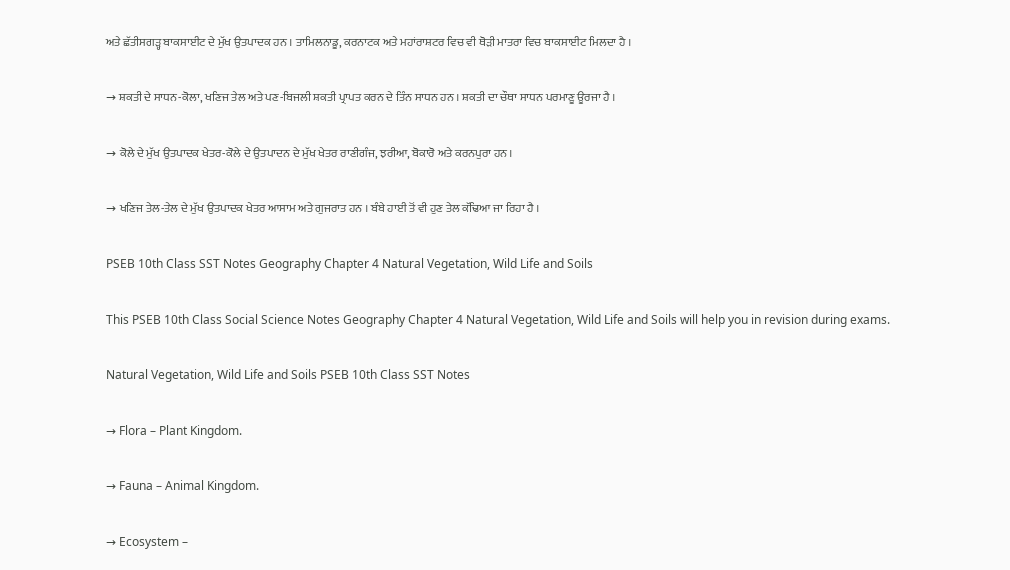ਅਤੇ ਛੱਤੀਸਗੜ੍ਹ ਬਾਕਸਾਈਟ ਦੇ ਮੁੱਖ ਉਤਪਾਦਕ ਹਨ । ਤਾਮਿਲਨਾਡੂ, ਕਰਨਾਟਕ ਅਤੇ ਮਹਾਂਰਾਸ਼ਟਰ ਵਿਚ ਵੀ ਥੋੜੀ ਮਾਤਰਾ ਵਿਚ ਬਾਕਸਾਈਟ ਮਿਲਦਾ ਹੈ ।

→ ਸ਼ਕਤੀ ਦੇ ਸਾਧਨ-ਕੋਲਾ, ਖਣਿਜ ਤੇਲ ਅਤੇ ਪਣ-ਬਿਜਲੀ ਸ਼ਕਤੀ ਪ੍ਰਾਪਤ ਕਰਨ ਦੇ ਤਿੰਨ ਸਾਧਨ ਹਨ । ਸ਼ਕਤੀ ਦਾ ਚੌਥਾ ਸਾਧਨ ਪਰਮਾਣੂ ਊਰਜਾ ਹੈ ।

→ ਕੋਲੇ ਦੇ ਮੁੱਖ ਉਤਪਾਦਕ ਖੇਤਰ-ਕੋਲੇ ਦੇ ਉਤਪਾਦਨ ਦੇ ਮੁੱਖ ਖੇਤਰ ਰਾਣੀਗੰਜ, ਝਰੀਆ, ਬੋਕਾਰੋ ਅਤੇ ਕਰਨਪੁਰਾ ਹਨ ।

→ ਖਣਿਜ ਤੇਲ-ਤੇਲ ਦੇ ਮੁੱਖ ਉਤਪਾਦਕ ਖੇਤਰ ਆਸਾਮ ਅਤੇ ਗੁਜਰਾਤ ਹਨ । ਬੰਬੇ ਹਾਈ ਤੋਂ ਵੀ ਹੁਣ ਤੇਲ ਕੱਢਿਆ ਜਾ ਰਿਹਾ ਹੈ ।

PSEB 10th Class SST Notes Geography Chapter 4 Natural Vegetation, Wild Life and Soils

This PSEB 10th Class Social Science Notes Geography Chapter 4 Natural Vegetation, Wild Life and Soils will help you in revision during exams.

Natural Vegetation, Wild Life and Soils PSEB 10th Class SST Notes

→ Flora – Plant Kingdom.

→ Fauna – Animal Kingdom.

→ Ecosystem –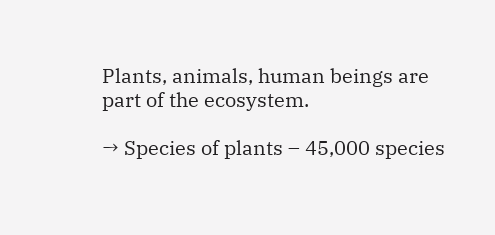Plants, animals, human beings are part of the ecosystem.

→ Species of plants – 45,000 species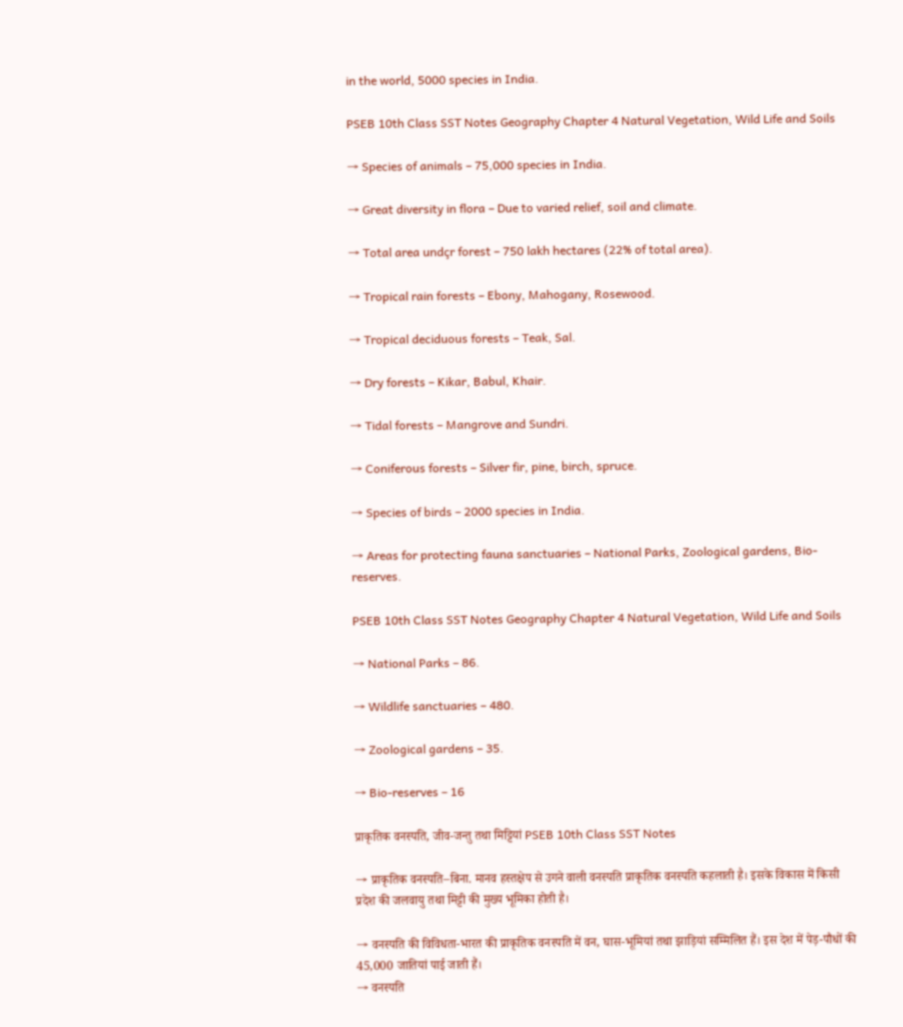in the world, 5000 species in India.

PSEB 10th Class SST Notes Geography Chapter 4 Natural Vegetation, Wild Life and Soils

→ Species of animals – 75,000 species in India.

→ Great diversity in flora – Due to varied relief, soil and climate.

→ Total area undçr forest – 750 lakh hectares (22% of total area).

→ Tropical rain forests – Ebony, Mahogany, Rosewood.

→ Tropical deciduous forests – Teak, Sal.

→ Dry forests – Kikar, Babul, Khair.

→ Tidal forests – Mangrove and Sundri.

→ Coniferous forests – Silver fir, pine, birch, spruce.

→ Species of birds – 2000 species in India.

→ Areas for protecting fauna sanctuaries – National Parks, Zoological gardens, Bio-reserves.

PSEB 10th Class SST Notes Geography Chapter 4 Natural Vegetation, Wild Life and Soils

→ National Parks – 86.

→ Wildlife sanctuaries – 480.

→ Zoological gardens – 35.

→ Bio-reserves – 16

प्राकृतिक वनस्पति, जीव-जन्तु तथा मिट्टियां PSEB 10th Class SST Notes

→ प्राकृतिक वनस्पति–बिना. मानव हस्तक्षेप से उगने वाली वनस्पति प्राकृतिक वनस्पति कहलाती है। इसके विकास में किसी प्रदेश की जलवायु तथा मिट्टी की मुख्य भूमिका होती है।

→ वनस्पति की विविधता-भारत की प्राकृतिक वनस्पति में वन, घास-भूमियां तथा झाड़ियां सम्मिलित हैं। इस देश में पेड़-पौधों की 45,000 जातियां पाई जाती हैं।
→ वनस्पति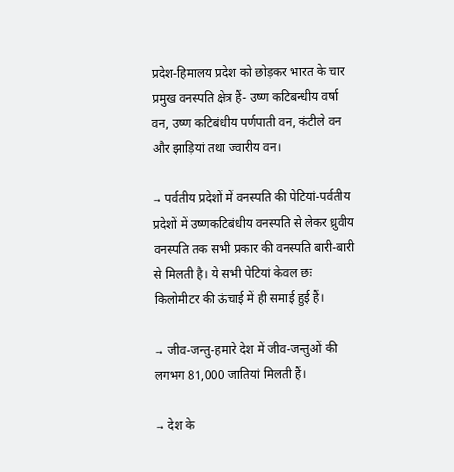प्रदेश-हिमालय प्रदेश को छोड़कर भारत के चार प्रमुख वनस्पति क्षेत्र हैं- उष्ण कटिबन्धीय वर्षा वन, उष्ण कटिबंधीय पर्णपाती वन, कंटीले वन और झाड़ियां तथा ज्वारीय वन।

→ पर्वतीय प्रदेशों में वनस्पति की पेटियां-पर्वतीय प्रदेशों में उष्णकटिबंधीय वनस्पति से लेकर ध्रुवीय वनस्पति तक सभी प्रकार की वनस्पति बारी-बारी से मिलती है। ये सभी पेटियां केवल छः किलोमीटर की ऊंचाई में ही समाई हुई हैं।

→ जीव-जन्तु-हमारे देश में जीव-जन्तुओं की लगभग 81,000 जातियां मिलती हैं।

→ देश के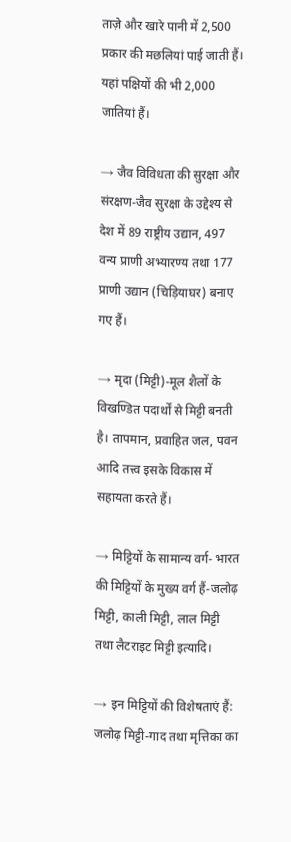ताज़े और खारे पानी में 2,500 प्रकार की मछलियां पाई जाती हैं। यहां पक्षियों की भी 2,000 जातियां हैं।

→ जैव विविधता की सुरक्षा और संरक्षण-जैव सुरक्षा के उद्देश्य से देश में 89 राष्ट्रीय उद्यान, 497 वन्य प्राणी अभ्यारण्य तथा 177 प्राणी उद्यान (चिड़ियाघर) बनाए गए हैं।

→ मृदा (मिट्टी)-मूल शैलों के विखण्डित पदार्थों से मिट्टी बनती है। तापमान, प्रवाहित जल, पवन आदि तत्त्व इसके विकास में सहायता करते हैं।

→ मिट्टियों के सामान्य वर्ग- भारत की मिट्टियों के मुख्य वर्ग हैं-जलोढ़ मिट्टी, काली मिट्टी, लाल मिट्टी तथा लैटराइट मिट्टी इत्यादि।

→ इन मिट्टियों की विशेषताएं हैं: जलोढ़ मिट्टी-गाद तथा मृत्तिका का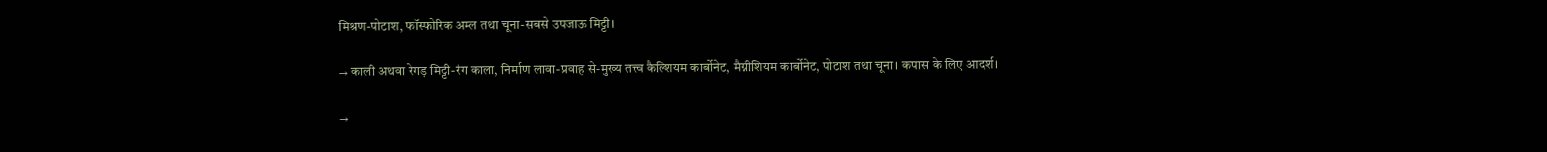मिश्रण-पोटाश, फॉस्फोरिक अम्ल तथा चूना-सबसे उपजाऊ मिट्टी।

→ काली अथवा रेगड़ मिट्टी-रंग काला, निर्माण लावा-प्रवाह से-मुख्य तत्त्व कैल्शियम कार्बोनेट, मैग्नीशियम कार्बोनेट, पोटाश तथा चूना। कपास के लिए आदर्श।

→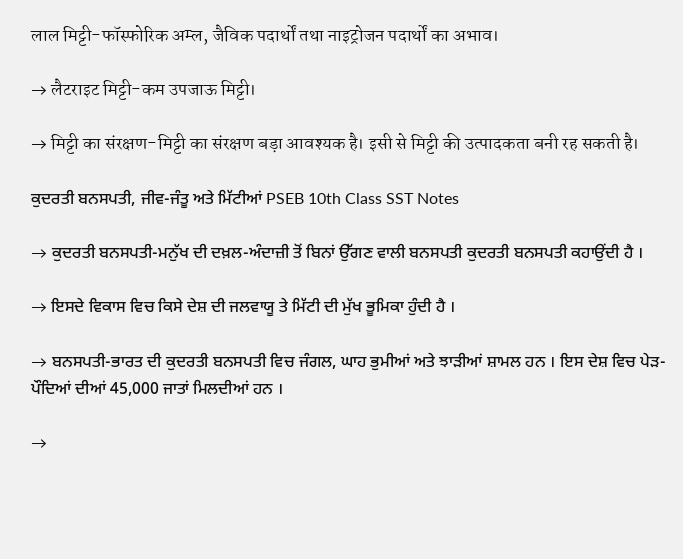लाल मिट्टी-फॉस्फोरिक अम्ल, जैविक पदार्थों तथा नाइट्रोजन पदार्थों का अभाव।

→ लैटराइट मिट्टी-कम उपजाऊ मिट्टी।

→ मिट्टी का संरक्षण-मिट्टी का संरक्षण बड़ा आवश्यक है। इसी से मिट्टी की उत्पादकता बनी रह सकती है।

ਕੁਦਰਤੀ ਬਨਸਪਤੀ, ਜੀਵ-ਜੰਤੂ ਅਤੇ ਮਿੱਟੀਆਂ PSEB 10th Class SST Notes

→ ਕੁਦਰਤੀ ਬਨਸਪਤੀ-ਮਨੁੱਖ ਦੀ ਦਖ਼ਲ-ਅੰਦਾਜ਼ੀ ਤੋਂ ਬਿਨਾਂ ਉੱਗਣ ਵਾਲੀ ਬਨਸਪਤੀ ਕੁਦਰਤੀ ਬਨਸਪਤੀ ਕਹਾਉਂਦੀ ਹੈ ।

→ ਇਸਦੇ ਵਿਕਾਸ ਵਿਚ ਕਿਸੇ ਦੇਸ਼ ਦੀ ਜਲਵਾਯੂ ਤੇ ਮਿੱਟੀ ਦੀ ਮੁੱਖ ਭੂਮਿਕਾ ਹੁੰਦੀ ਹੈ ।

→ ਬਨਸਪਤੀ-ਭਾਰਤ ਦੀ ਕੁਦਰਤੀ ਬਨਸਪਤੀ ਵਿਚ ਜੰਗਲ, ਘਾਹ ਭੁਮੀਆਂ ਅਤੇ ਝਾੜੀਆਂ ਸ਼ਾਮਲ ਹਨ । ਇਸ ਦੇਸ਼ ਵਿਚ ਪੇੜ-ਪੌਦਿਆਂ ਦੀਆਂ 45,000 ਜਾਤਾਂ ਮਿਲਦੀਆਂ ਹਨ ।

→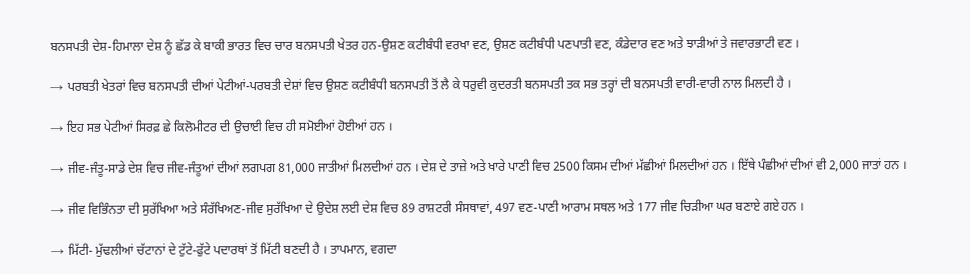ਬਨਸਪਤੀ ਦੇਸ਼-ਹਿਮਾਲਾ ਦੇਸ਼ ਨੂੰ ਛੱਡ ਕੇ ਬਾਕੀ ਭਾਰਤ ਵਿਚ ਚਾਰ ਬਨਸਪਤੀ ਖੇਤਰ ਹਨ-ਉਸ਼ਣ ਕਟੀਬੰਧੀ ਵਰਖਾ ਵਣ, ਉਸ਼ਣ ਕਟੀਬੰਧੀ ਪਣਪਾਤੀ ਵਣ, ਕੰਡੇਦਾਰ ਵਣ ਅਤੇ ਝਾੜੀਆਂ ਤੇ ਜਵਾਰਭਾਟੀ ਵਣ ।

→ ਪਰਬਤੀ ਖੇਤਰਾਂ ਵਿਚ ਬਨਸਪਤੀ ਦੀਆਂ ਪੇਟੀਆਂ-ਪਰਬਤੀ ਦੇਸ਼ਾਂ ਵਿਚ ਉਸ਼ਣ ਕਟੀਬੰਧੀ ਬਨਸਪਤੀ ਤੋਂ ਲੈ ਕੇ ਧਰੁਵੀ ਕੁਦਰਤੀ ਬਨਸਪਤੀ ਤਕ ਸਭ ਤਰ੍ਹਾਂ ਦੀ ਬਨਸਪਤੀ ਵਾਰੀ-ਵਾਰੀ ਨਾਲ ਮਿਲਦੀ ਹੈ ।

→ ਇਹ ਸਭ ਪੇਟੀਆਂ ਸਿਰਫ਼ ਛੇ ਕਿਲੋਮੀਟਰ ਦੀ ਉਚਾਈ ਵਿਚ ਹੀ ਸਮੋਈਆਂ ਹੋਈਆਂ ਹਨ ।

→ ਜੀਵ-ਜੰਤੂ-ਸਾਡੇ ਦੇਸ਼ ਵਿਚ ਜੀਵ-ਜੰਤੂਆਂ ਦੀਆਂ ਲਗਪਗ 81,000 ਜਾਤੀਆਂ ਮਿਲਦੀਆਂ ਹਨ । ਦੇਸ਼ ਦੇ ਤਾਜ਼ੇ ਅਤੇ ਖਾਰੇ ਪਾਣੀ ਵਿਚ 2500 ਕਿਸਮ ਦੀਆਂ ਮੱਛੀਆਂ ਮਿਲਦੀਆਂ ਹਨ । ਇੱਥੇ ਪੰਛੀਆਂ ਦੀਆਂ ਵੀ 2,000 ਜਾਤਾਂ ਹਨ ।

→ ਜੀਵ ਵਿਭਿੰਨਤਾ ਦੀ ਸੁਰੱਖਿਆ ਅਤੇ ਸੰਰੱਖਿਅਣ-ਜੀਵ ਸੁਰੱਖਿਆ ਦੇ ਉਦੇਸ਼ ਲਈ ਦੇਸ਼ ਵਿਚ 89 ਰਾਸ਼ਟਰੀ ਸੰਸਥਾਵਾਂ, 497 ਵਣ-ਪਾਣੀ ਆਰਾਮ ਸਥਲ ਅਤੇ 177 ਜੀਵ ਚਿੜੀਆ ਘਰ ਬਣਾਏ ਗਏ ਹਨ ।

→ ਮਿੱਟੀ- ਮੁੱਢਲੀਆਂ ਚੱਟਾਨਾਂ ਦੇ ਟੁੱਟੇ-ਫੁੱਟੇ ਪਦਾਰਥਾਂ ਤੋਂ ਮਿੱਟੀ ਬਣਦੀ ਹੈ । ਤਾਪਮਾਨ, ਵਗਦਾ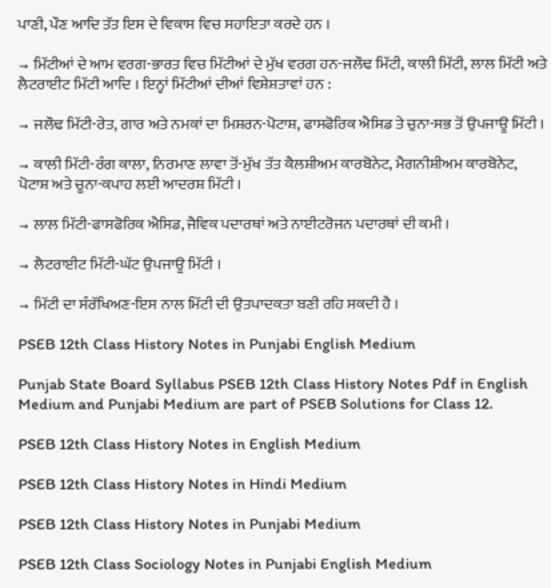ਪਾਣੀ, ਪੌਣ ਆਦਿ ਤੱਤ ਇਸ ਦੇ ਵਿਕਾਸ ਵਿਚ ਸਹਾਇਤਾ ਕਰਦੇ ਹਨ ।

→ ਮਿੱਟੀਆਂ ਦੇ ਆਮ ਵਰਗ-ਭਾਰਤ ਵਿਚ ਮਿੱਟੀਆਂ ਦੇ ਮੁੱਖ ਵਰਗ ਹਨ-ਜਲੌਢ ਮਿੱਟੀ, ਕਾਲੀ ਮਿੱਟੀ, ਲਾਲ ਮਿੱਟੀ ਅਤੇ ਲੈਟਰਾਈਟ ਮਿੱਟੀ ਆਦਿ । ਇਨ੍ਹਾਂ ਮਿੱਟੀਆਂ ਦੀਆਂ ਵਿਸ਼ੇਸ਼ਤਾਵਾਂ ਹਨ :

→ ਜਲੌਢ ਮਿੱਟੀ-ਰੇਤ, ਗਾਰ ਅਤੇ ਨਮਕਾਂ ਦਾ ਮਿਸ਼ਰਨ-ਪੋਟਾਸ਼, ਫਾਸਫੋਰਿਕ ਐਸਿਡ ਤੇ ਚੁਨਾ-ਸਭ ਤੋਂ ਉਪਜਾਊ ਮਿੱਟੀ ।

→ ਕਾਲੀ ਮਿੱਟੀ-ਰੰਗ ਕਾਲਾ, ਨਿਰਮਾਣ ਲਾਵਾ ਤੋਂ-ਮੁੱਖ ਤੱਤ ਕੈਲਸ਼ੀਅਮ ਕਾਰਬੋਨੇਟ, ਮੈਗਨੀਸ਼ੀਅਮ ਕਾਰਬੋਨੇਟ, ਪੋਟਾਸ਼ ਅਤੇ ਚੂਨਾ-ਕਪਾਹ ਲਈ ਆਦਰਸ਼ ਮਿੱਟੀ ।

→ ਲਾਲ ਮਿੱਟੀ-ਫਾਸਫੋਰਿਕ ਐਸਿਡ, ਜੈਵਿਕ ਪਦਾਰਥਾਂ ਅਤੇ ਨਾਈਟਰੋਜਨ ਪਦਾਰਥਾਂ ਦੀ ਕਮੀ ।

→ ਲੈਟਰਾਈਟ ਮਿੱਟੀ-ਘੱਟ ਉਪਜਾਊ ਮਿੱਟੀ ।

→ ਮਿੱਟੀ ਦਾ ਸੰਰੱਖਿਅਣ-ਇਸ ਨਾਲ ਮਿੱਟੀ ਦੀ ਉਤਪਾਦਕਤਾ ਬਣੀ ਰਹਿ ਸਕਦੀ ਹੈ ।

PSEB 12th Class History Notes in Punjabi English Medium

Punjab State Board Syllabus PSEB 12th Class History Notes Pdf in English Medium and Punjabi Medium are part of PSEB Solutions for Class 12.

PSEB 12th Class History Notes in English Medium

PSEB 12th Class History Notes in Hindi Medium

PSEB 12th Class History Notes in Punjabi Medium

PSEB 12th Class Sociology Notes in Punjabi English Medium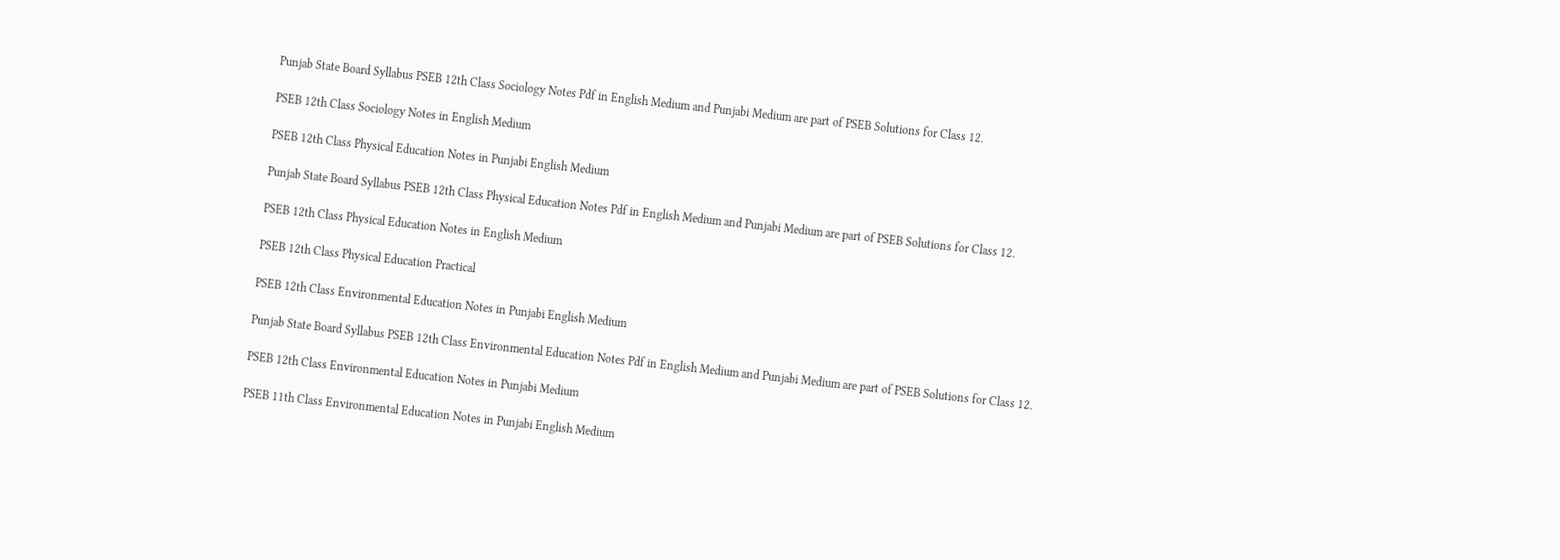Punjab State Board Syllabus PSEB 12th Class Sociology Notes Pdf in English Medium and Punjabi Medium are part of PSEB Solutions for Class 12.

PSEB 12th Class Sociology Notes in English Medium

PSEB 12th Class Physical Education Notes in Punjabi English Medium

Punjab State Board Syllabus PSEB 12th Class Physical Education Notes Pdf in English Medium and Punjabi Medium are part of PSEB Solutions for Class 12.

PSEB 12th Class Physical Education Notes in English Medium

PSEB 12th Class Physical Education Practical

PSEB 12th Class Environmental Education Notes in Punjabi English Medium

Punjab State Board Syllabus PSEB 12th Class Environmental Education Notes Pdf in English Medium and Punjabi Medium are part of PSEB Solutions for Class 12.

PSEB 12th Class Environmental Education Notes in Punjabi Medium

PSEB 11th Class Environmental Education Notes in Punjabi English Medium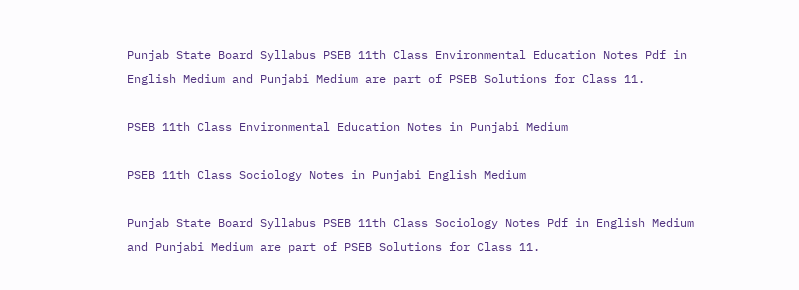Punjab State Board Syllabus PSEB 11th Class Environmental Education Notes Pdf in English Medium and Punjabi Medium are part of PSEB Solutions for Class 11.

PSEB 11th Class Environmental Education Notes in Punjabi Medium

PSEB 11th Class Sociology Notes in Punjabi English Medium

Punjab State Board Syllabus PSEB 11th Class Sociology Notes Pdf in English Medium and Punjabi Medium are part of PSEB Solutions for Class 11.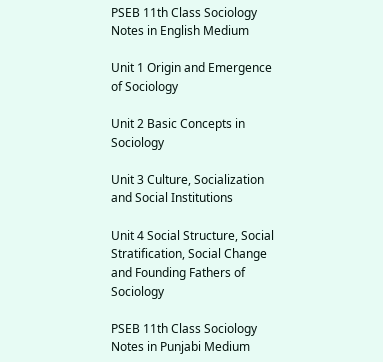PSEB 11th Class Sociology Notes in English Medium

Unit 1 Origin and Emergence of Sociology

Unit 2 Basic Concepts in Sociology

Unit 3 Culture, Socialization and Social Institutions

Unit 4 Social Structure, Social Stratification, Social Change and Founding Fathers of Sociology

PSEB 11th Class Sociology Notes in Punjabi Medium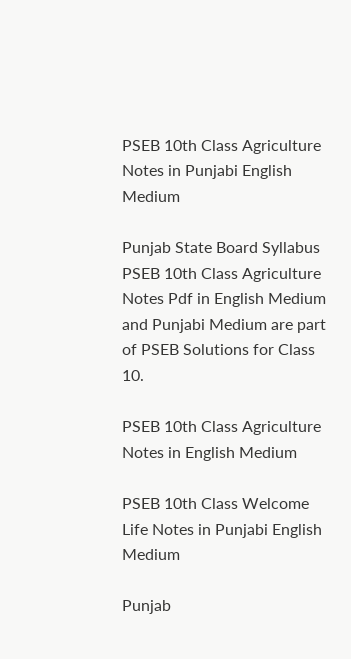PSEB 10th Class Agriculture Notes in Punjabi English Medium

Punjab State Board Syllabus PSEB 10th Class Agriculture Notes Pdf in English Medium and Punjabi Medium are part of PSEB Solutions for Class 10.

PSEB 10th Class Agriculture Notes in English Medium

PSEB 10th Class Welcome Life Notes in Punjabi English Medium

Punjab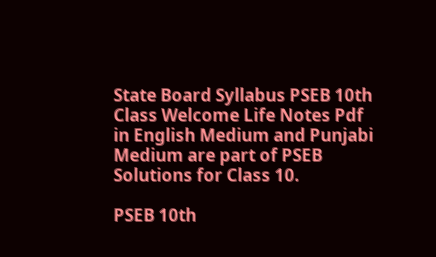State Board Syllabus PSEB 10th Class Welcome Life Notes Pdf in English Medium and Punjabi Medium are part of PSEB Solutions for Class 10.

PSEB 10th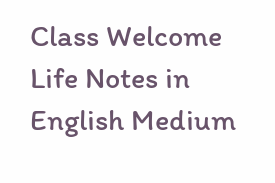Class Welcome Life Notes in English Medium